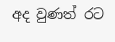අද වුණත් රට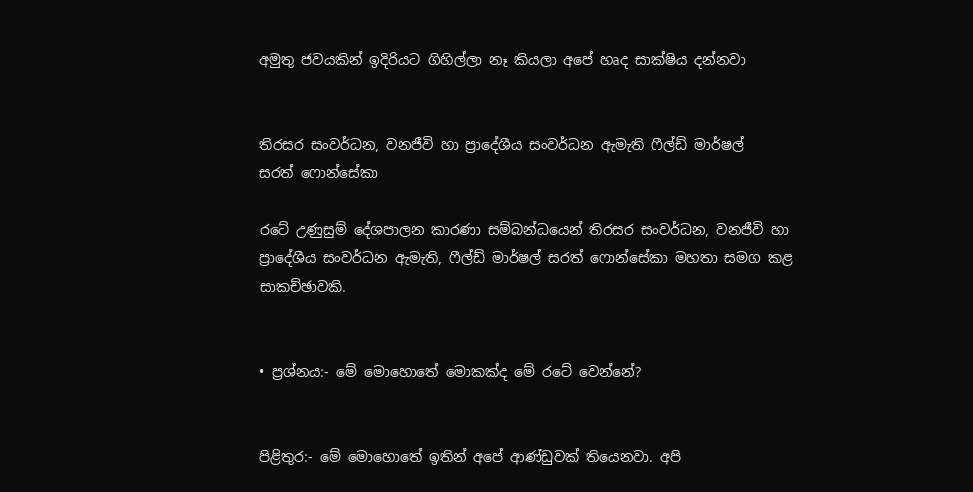අමුතු ජවයකින් ඉදිරියට ගිහිල්ලා නෑ කියලා අපේ හෘද සාක්ෂිය දන්නවා


තිරසර සංවර්ධන, වනජීවි හා ප්‍රාදේශීය සංවර්ධන ඇමැති ෆීල්ඩ් මාර්ෂල්
සරත් ෆොන්සේකා

රටේ උණුසුම් දේශපාලන කාරණා සම්බන්ධයෙන් තිරසර සංවර්ධන, වනජීවි හා ප්‍රාදේශීය සංවර්ධන ඇමැති, ෆීල්ඩ් මාර්ෂල් සරත් ෆොන්සේකා මහතා සමග කළ සාකච්ඡාවකි.


• ප්‍රශ්නය:- මේ මොහොතේ මොකක්ද මේ රටේ වෙන්නේ?


පිළිතුර:- මේ මොහොතේ ඉතින් අපේ ආණ්ඩුවක් තියෙනවා. අපි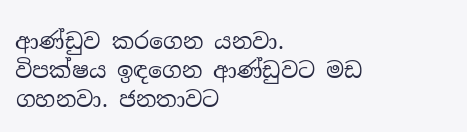ආණ්ඩුව කරගෙන යනවා. විපක්ෂය ඉඳගෙන ආණ්ඩුවට මඩ ගහනවා. ජනතාවට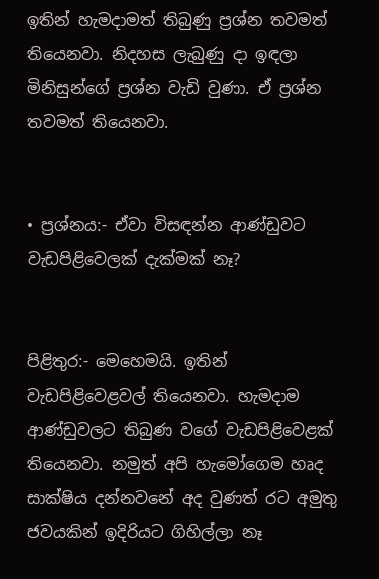ඉතින් හැමද‌ාමත් තිබුණු ප්‍රශ්න තවමත් තියෙනවා. නිදහස ලැබුණු ද‌ා ඉඳලා මිනිසුන්ගේ ප්‍රශ්න වැඩි වුණා. ඒ ප්‍රශ්න තවමත් තියෙනවා.


• ප්‍රශ්නය:- ඒවා විසඳන්න ආණ්ඩුවට වැඩපිළිවෙලක් දැක්මක් නෑ?


පිළිතුර:- මෙහෙමයි. ඉතින් වැඩපිළිවෙළවල් තියෙනවා. හැමද‌ාම ආණ්ඩුවලට තිබුණ වගේ වැඩපිළිවෙළක් තියෙනවා. නමුත් අපි හැමෝගෙම හෘද සාක්ෂිය දන්නවනේ අද වුණත් රට අමුතු ජවයකින් ඉදිරියට ගිහිල්ලා නෑ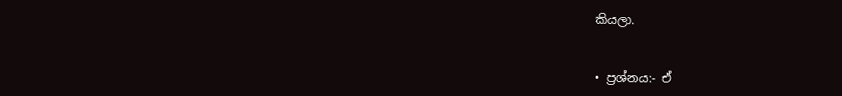කියලා.


• ප්‍රශ්නය:- ඒ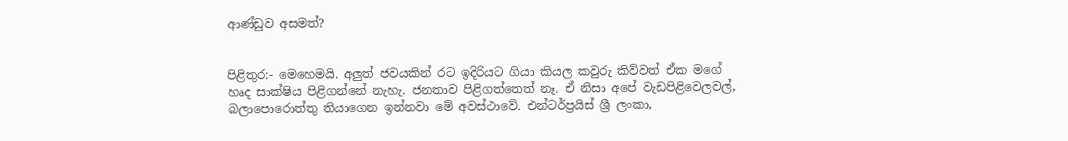ආණ්ඩුව අසමත්?


පිළිතුර:- මෙහෙමයි. අලුත් ජවයකින් රට ඉදිරියට ගියා කියල කවුරු කිව්වත් ඒක මගේ හෘද සාක්ෂිය පිළිගන්නේ නැහැ. ජනතාව පිළිගත්තෙත් නෑ. ඒ නිසා අපේ වැඩපිළිවෙලවල්, බලාපොරොත්තු තියාගෙන ඉන්නවා මේ අවස්ථාවේ. එන්ටර්ප්‍රයිස් ශ්‍රී ලංකා,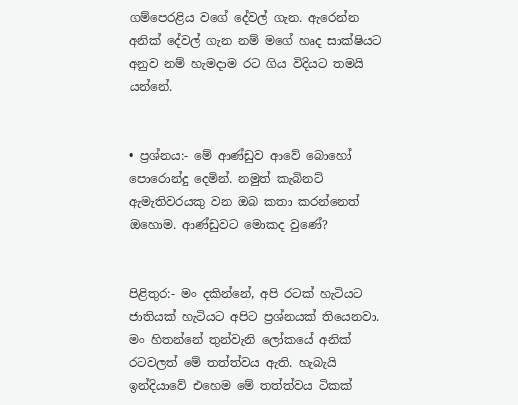ගම්පෙරළිය වගේ දේවල් ගැන. ඇරෙන්න අනික් දේවල් ගැන නම් මගේ හෘද සාක්ෂියට අනුව නම් හැමද‌ාම රට ගිය විදියට තමයි යන්නේ.


• ප්‍රශ්නය:- මේ ආණ්ඩුව ආවේ බොහෝ පොරොන්දු දෙමින්. නමුත් කැබිනට් ඇමැතිවරයකු වන ඔබ කතා කරන්නෙත් ඔහොම. ආණ්ඩුවට මොකද වුණේ?


පිළිතුර:- මං දකින්නේ, අපි රටක් හැටියට ජාතියක් හැටියට අපිට ප්‍රශ්නයක් තියෙනවා. මං හිතන්නේ තුන්වැනි ලෝකයේ අනික් රටවලත් මේ තත්ත්වය ඇති. හැබැයි ඉන්දියාවේ එහෙම මේ තත්ත්වය ටිකක්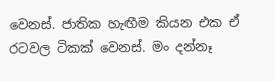වෙනස්. ජාතික හැඟීම කියන එක ඒ රටවල ටිකක් වෙනස්. මං දන්නෑ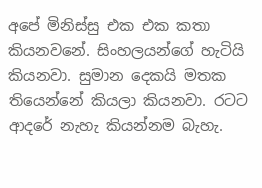අපේ මිනිස්සු එක එක කතා කියනවනේ. සිංහලයන්ගේ හැටියි කියනවා. සුමාන දෙකයි මතක තියෙන්නේ කියලා කියනවා. රටට ආදරේ නැහැ කියන්නම බැහැ.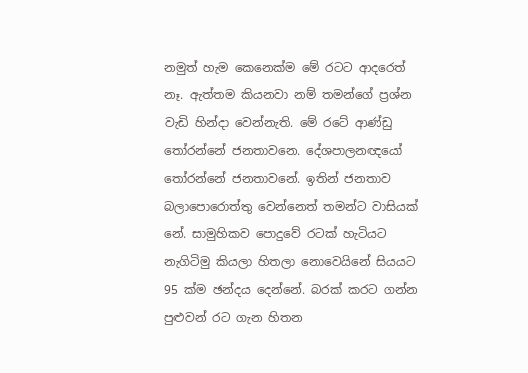නමුත් හැම කෙනෙක්ම මේ රටට ආදරෙත් නෑ. ඇත්තම කියනවා නම් තමන්ගේ ප්‍රශ්න වැඩි හින්දා වෙන්නැති. මේ රටේ ආණ්ඩු තෝරන්නේ ජනතාවනෙ. දේශපාලනඥයෝ තෝරන්නේ ජනතාවනේ. ඉතින් ජනතාව බලාපොරොත්තු වෙන්නෙත් තමන්ට වාසියක් නේ. සාමුහිකව පොදුවේ රටක් හැටියට නැගිටිමු කියලා හිතලා නොවෙයිනේ සියයට 95 ක්ම ඡන්දය දෙන්නේ. බරක් කරට ගන්න පුළුවන් රට ගැන හිතන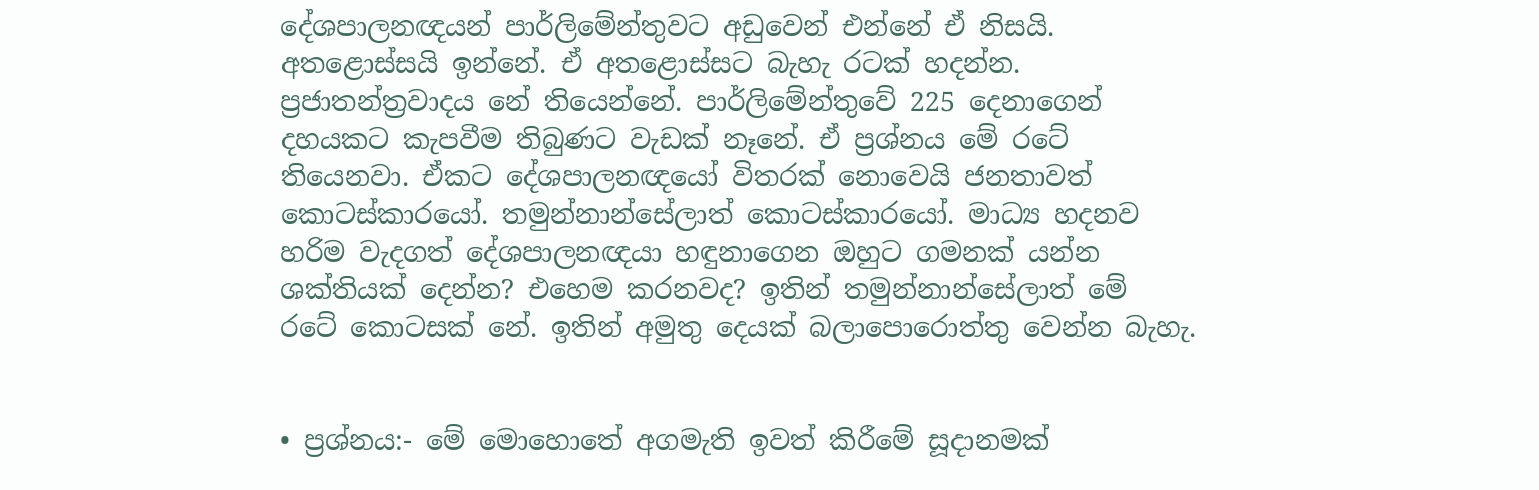දේශපාලනඥයන් පාර්ලිමේන්තුවට අඩුවෙන් එන්නේ ඒ නිසයි. අතළොස්සයි ඉන්නේ. ඒ අතළොස්සට බැහැ රටක් හදන්න. ප්‍රජාතන්ත්‍රවාදය නේ තියෙන්නේ. පාර්ලිමේන්තුවේ 225 දෙනාගෙන් දහයකට කැපවීම තිබුණට වැඩක් නෑනේ. ඒ ප්‍රශ්නය මේ රටේ තියෙනවා. ඒකට දේශපාලනඥයෝ විතරක් නොවෙයි ජනතාවත් කොටස්කාරයෝ. තමුන්නාන්සේලාත් කොටස්කාරයෝ. මාධ්‍ය හදනව හරිම වැදගත් දේශපාලනඥයා හඳුනාගෙන ඔහුට ගමනක් යන්න ශක්තියක් දෙන්න? එහෙම කරනවද? ඉතින් තමුන්නාන්සේලාත් මේ රටේ කොටසක් නේ. ඉතින් අමුතු දෙයක් බලාපොරොත්තු වෙන්න බැහැ.


• ප්‍රශ්නය:- මේ මොහොතේ අගමැති ඉවත් කිරීමේ සූද‌ානමක්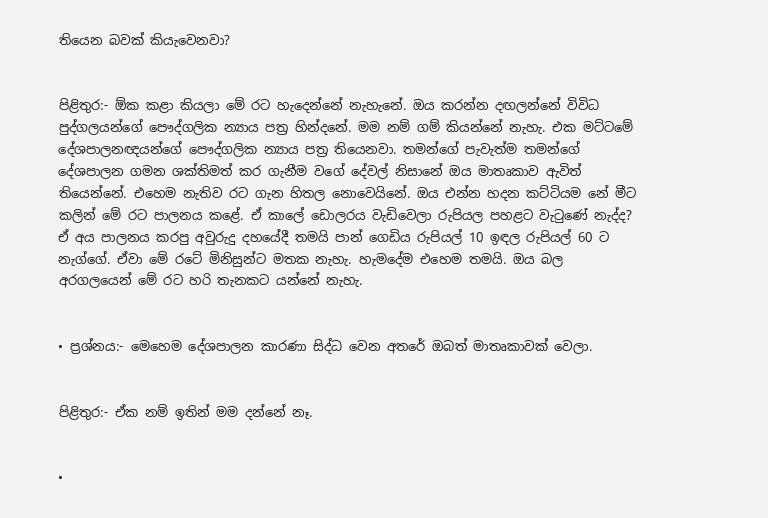තියෙන බවක් කියැවෙනවා?


පිළිතුර:- ඕක කළා කියලා මේ රට හැදෙන්නේ නැහැනේ. ඔය කරන්න දඟලන්නේ විවිධ පුද්ගලයන්ගේ පෞද්ගලික න්‍යාය පත්‍ර හින්දනේ. මම නම් ගම් කියන්නේ නැහැ. එක මට්ටමේ දේශපාලනඥයන්ගේ පෞද්ගලික න්‍යාය පත්‍ර තියෙනවා. තමන්ගේ පැවැත්ම තමන්ගේ දේශපාලන ගමන ශක්තිමත් කර ගැනීම වගේ දේවල් නිසානේ ඔය මාතෘකාව ඇවිත් තියෙන්නේ. එහෙම නැතිව රට ගැන හිතල නොවෙයිනේ. ඔය එන්න හදන කට්ටියම නේ මීට කලින් මේ රට පාලනය කළේ. ඒ කාලේ ඩොලරය වැඩිවෙලා රුපියල පහළට වැටුණේ නැද්ද? ඒ අය පාලනය කරපු අවුරුදු දහයේදී තමයි පාන් ගෙඩිය රුපියල් 10 ඉඳල රුපියල් 60 ට නැග්ගේ. ඒවා මේ රටේ මිනිසුන්ට මතක නැහැ. හැමදේම එහෙම තමයි. ඔය බල අරගලයෙන් මේ රට හරි තැනකට යන්නේ නැහැ.


• ප්‍රශ්නය:- මෙහෙම දේශපාලන කාරණා සිද්ධ වෙන අතරේ ඔබත් මාතෘකාවක් වෙලා.


පිළිතුර:- ඒක නම් ඉතින් මම දන්නේ නෑ.


•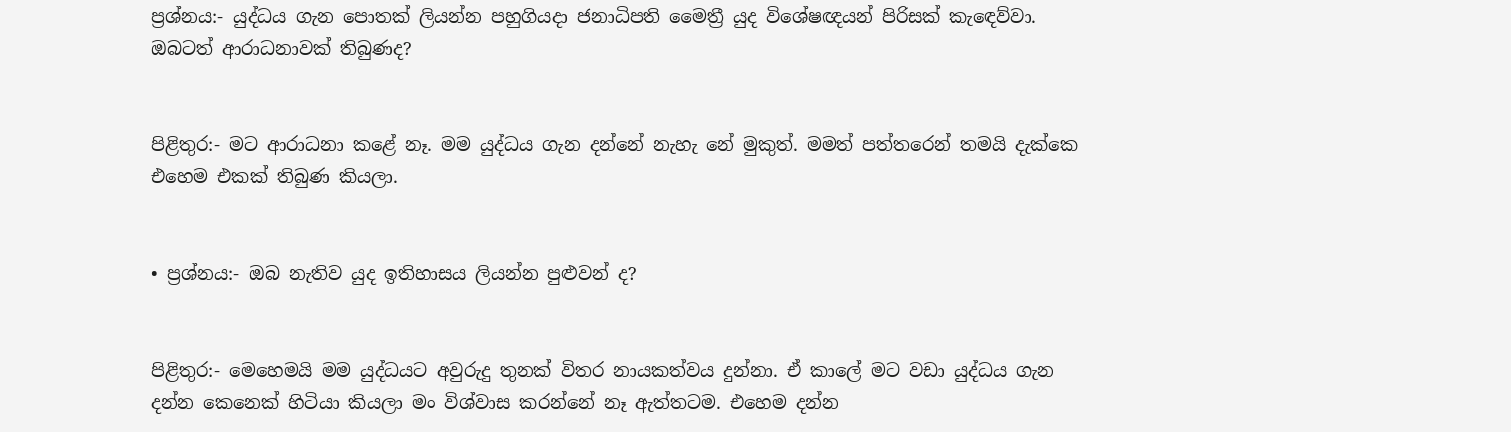ප්‍රශ්නය:- යුද්ධය ගැන පොතක් ලියන්න පහුගියද‌ා ජනාධිපති මෛත්‍රී යුද විශේෂඥයන් පිරිසක් කැඳෙව්වා. ඔබටත් ආරාධනාවක් තිබුණද?


පිළිතුර:- මට ආරාධනා කළේ නෑ. මම යුද්ධය ගැන දන්නේ නැහැ නේ මුකුත්. මමත් පත්තරෙන් තමයි දැක්කෙ එහෙම එකක් තිබුණ කියලා.


• ප්‍රශ්නය:- ඔබ නැතිව යුද ඉතිහාසය ලියන්න පුළුවන් ද?


පිළිතුර:- මෙහෙමයි මම යුද්ධයට අවුරුදු තුනක් විතර නායකත්වය දුන්නා. ඒ කාලේ මට වඩා යුද්ධය ගැන දන්න කෙනෙක් හිටියා කියලා මං විශ්වාස කරන්නේ නෑ ඇත්තටම. එහෙම දන්න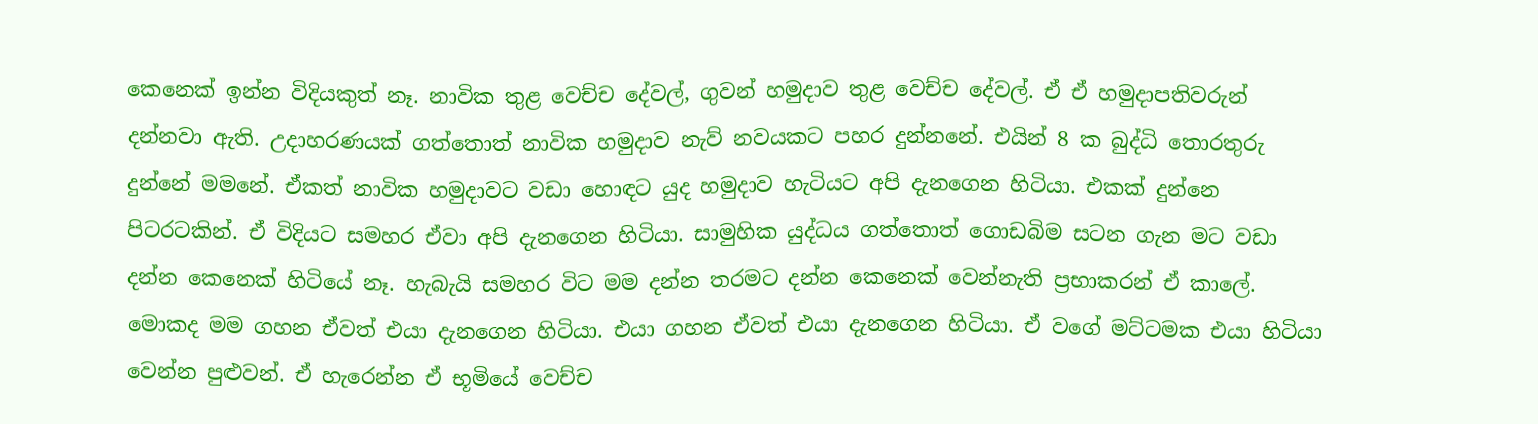කෙනෙක් ඉන්න විදියකුත් නෑ. නාවික තුළ වෙච්ච දේවල්, ගුවන් හමුද‌ාව තුළ වෙච්ච දේවල්. ඒ ඒ හමුද‌ාපතිවරුන් දන්නවා ඇති. උද‌ාහරණයක් ගත්තොත් නාවික හමුද‌ාව නැව් නවයකට පහර දුන්නනේ. එයින් 8 ක බුද්ධි තොරතුරු දුන්නේ මමනේ. ඒකත් නාවික හමුද‌ාවට වඩා හොඳට යුද හමුද‌ාව හැටියට අපි දැනගෙන හිටියා. එකක් දුන්නෙ පිටරටකින්. ඒ විදියට සමහර ඒවා අපි දැනගෙන හිටියා. සාමුහික යුද්ධය ගත්තොත් ගොඩබිම සටන ගැන මට වඩා දන්න කෙනෙක් හිටියේ නෑ. හැබැයි සමහර විට මම දන්න තරමට දන්න කෙනෙක් වෙන්නැති ප්‍රභාකරන් ඒ කාලේ. මොකද මම ගහන ඒවත් එයා දැනගෙන හිටියා. එයා ගහන ඒවත් එයා දැනගෙන හිටියා. ඒ වගේ මට්ටමක එයා හිටියා වෙන්න පුළුවන්. ඒ හැරෙන්න ඒ භූමියේ වෙච්ච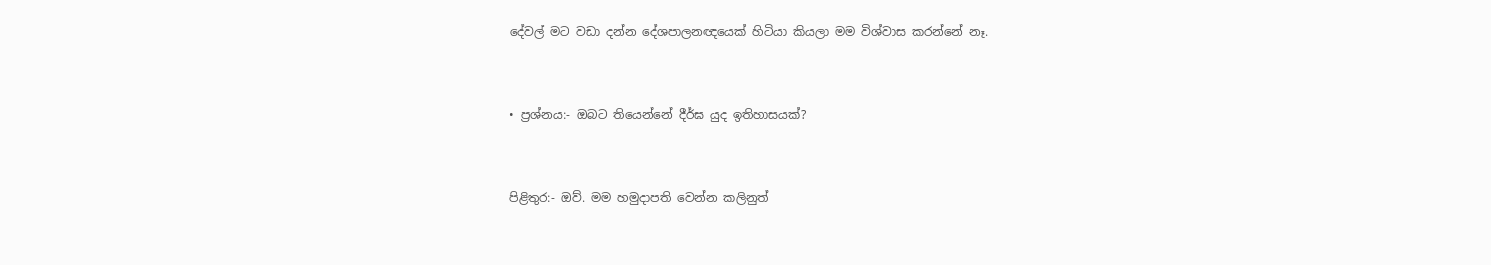දේවල් මට වඩා දන්න දේශපාලනඥයෙක් හිටියා කියලා මම විශ්වාස කරන්නේ නෑ.


• ප්‍රශ්නය:- ඔබට තියෙන්නේ දීර්ඝ යුද ඉතිහාසයක්?


පිළිතුර:- ඔව්. මම හමුද‌ාපති වෙන්න කලිනුත්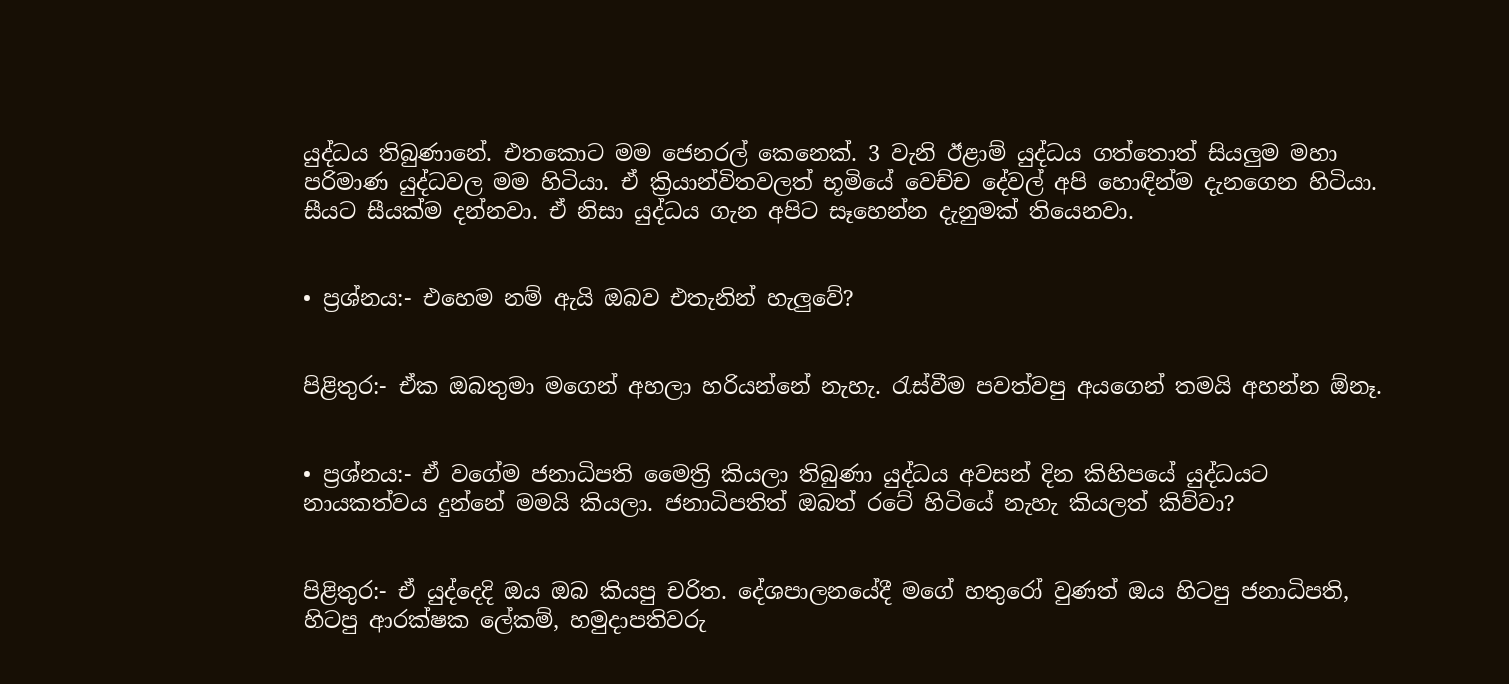යුද්ධය තිබුණානේ. එතකොට මම ජෙනරල් කෙනෙක්. 3 වැනි ඊළාම් යුද්ධය ගත්තොත් සියලුම මහා පරිමාණ යුද්ධවල මම හිටියා. ඒ ක්‍රියාන්විතවලත් භූමියේ වෙච්ච දේවල් අපි හොඳින්ම දැනගෙන හිටියා. සීයට සීයක්ම දන්නවා. ඒ නිසා යුද්ධය ගැන අපිට සෑහෙන්න දැනුමක් තියෙනවා.


• ප්‍රශ්නය:- එහෙම නම් ඇයි ඔබව එතැනින් හැලුවේ?


පිළිතුර:- ඒක ඔබතුමා මගෙන් අහලා හරියන්නේ නැහැ. රැස්වීම පවත්වපු අයගෙන් තමයි අහන්න ඕනෑ.


• ප්‍රශ්නය:- ඒ වගේම ජනාධිපති මෛත්‍රි කියලා තිබුණා යුද්ධය අවසන් දින කිහිපයේ යුද්ධයට නායකත්වය දුන්නේ මමයි කියලා. ජනාධිපතිත් ඔබත් රටේ හිටියේ නැහැ කියලත් කිව්වා?


පිළිතුර:- ඒ යුද්දෙදි ඔය ඔබ කියපු චරිත. දේශපාලනයේදී මගේ හතුරෝ වුණත් ඔය හිටපු ජනාධිපති, හිටපු ආරක්ෂක ලේකම්, හමුද‌ාපතිවරු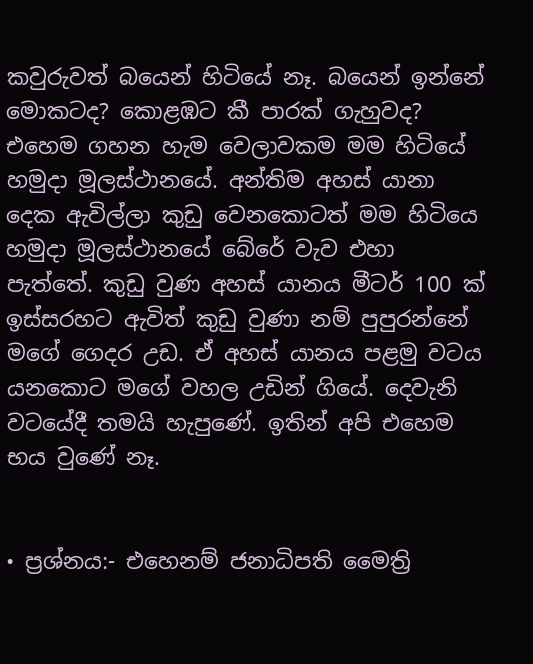කවුරුවත් බයෙන් හිටියේ නෑ. බයෙන් ඉන්නේ මොකටද? කොළඹට කී පාරක් ගැහුවද? එහෙම ගහන හැම වෙලාවකම මම හිටියේ හමුද‌ා මූලස්ථානයේ. අන්තිම අහස් යානා දෙක ඇවිල්ලා කුඩු වෙනකොටත් මම හිටියෙ හමුද‌ා මූලස්ථානයේ බේරේ වැව එහා පැත්තේ. කුඩු වුණ අහස් යානය මීටර් 100 ක් ඉස්සරහට ඇවිත් කුඩු වුණා නම් පුපුරන්නේ මගේ ගෙදර උඩ. ඒ අහස් යානය පළමු වටය යනකොට මගේ වහල උඩින් ගියේ. දෙවැනි වටයේදී තමයි හැපුණේ. ඉතින් අපි එහෙම භය වුණේ නෑ.


• ප්‍රශ්නය:- එහෙනම් ජනාධිපති මෛත්‍රි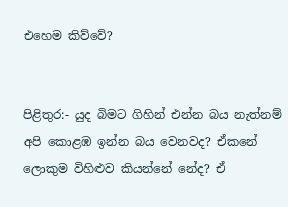එහෙම කිව්වේ?


පිළිතුර:- යුද බිමට ගිහින් එන්න බය නැත්නම් අපි කොළඹ ඉන්න බය වෙනවද? ඒකනේ ලොකුම විහිළුව කියන්නේ නේද? ඒ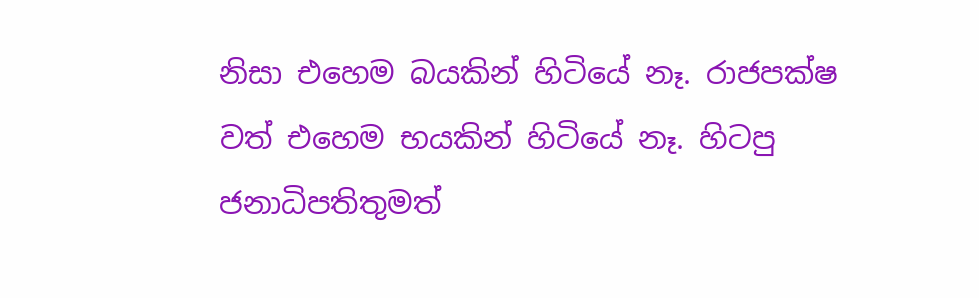නිසා එහෙම බයකින් හිටියේ නෑ. රාජපක්ෂ වත් එහෙම භයකින් හිටියේ නෑ. හිටපු ජනාධිපතිතුමත්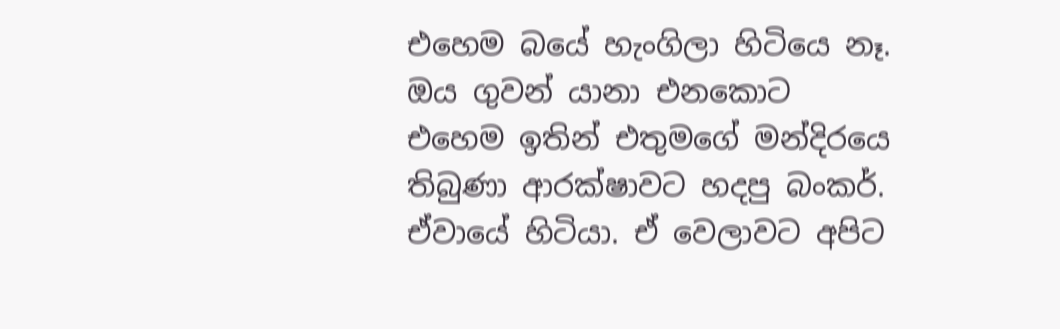එහෙම බයේ හැංගිලා හිටියෙ නෑ. ඔය ගුවන් යානා එනකොට එහෙම ඉතින් එතුමගේ මන්දිරයෙ තිබුණා ආරක්ෂාවට හදපු බංකර්. ඒවායේ හිටියා. ඒ වෙලාවට අපිට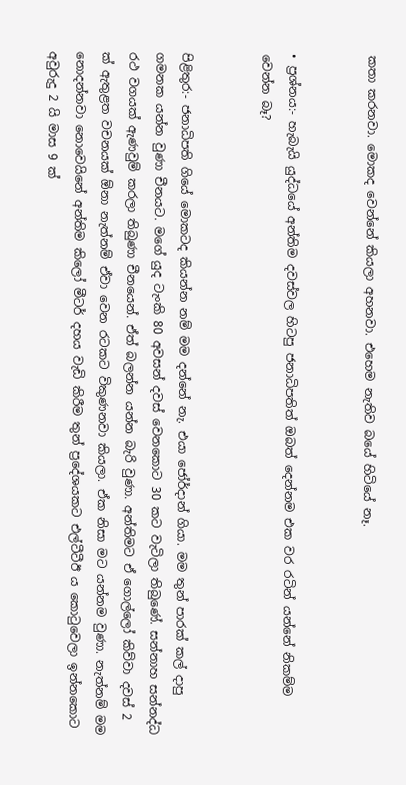කතා කරනවා. මොකද වෙන්නේ කියලා අහනවා. එහෙම නැතිව බයේ හිටියේ නෑ.


• ප්‍රශ්නය:- හැබැයි යුද්ධයේ අන්තිම දවස්වල හිටපු ජනාධිපතිත් ඔබත් දෙන්නම එක වර රටින් යන්නේ නිකම්ම වෙන්න බෑ?


පිළිතුර:- ජනාධිපති ගියේ මොකටද කියන්න නම් මම දන්නේ නැ. එයා ජෝර්ද‌ාන් ගියා. මම තුන් පාරක් කල් ද‌ාපු ගමනක යන්න වුණා චීනයට. මගේ යුද ටැංකි 80 අවසන් දවස් වෙනකොට 30 කට වැටිලා තිබුණේ. සන්නාහ සන්නද්ධ රථ වගයක් ඇණවුම් කරලා තිබුණා චීනයෙන්. ඒත් බලන්න යන්න බැරි වුණා. අන්තිමට ඒ ගොල්ලෝ කිව්වා දවස් 2 ක් ඇතුළත වචනයක් ඕනා නැත්නම් ඒවා වෙන රටකට විකුණනවා කියලා. ඒක නිසා මට යන්නම වුණා. නැත්නම් මම නොදන්නවා නොවෙයිනේ අන්තිම කිලෝ මීටර් දහය වැඩි කිරීම තුන් ප්‍රදේශයකට එල්ටීටීඊ ය කොටුවෙලා ඉන්නකොට අවුරුදු 2 යි මාස 9 ක්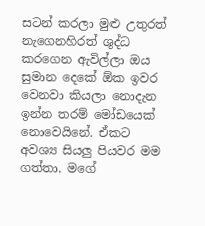සටන් කරලා මුළු උතුරත් නැගෙනහිරත් ශුද්ධ කරගෙන ඇවිල්ලා ඔය සුමාන දෙකේ ඕක ඉවර වෙනවා කියලා නොදැන ඉන්න තරම් මෝඩයෙක් නොවෙයිනේ. ඒකට අවශ්‍ය සියලු පියවර මම ගත්තා. මගේ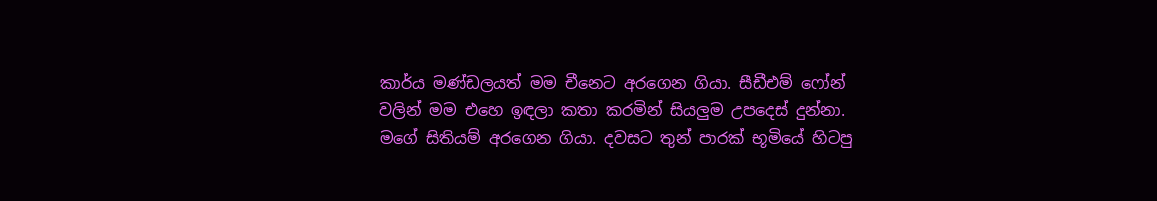කාර්ය මණ්ඩලයත් මම චීනෙට අරගෙන ගියා. සීඩීඑම් ෆෝන් වලින් මම එහෙ ඉඳලා කතා කරමින් සියලුම උපදෙස් දුන්නා. මගේ සිතියම් අරගෙන ගියා. දවසට තුන් පාරක් භූමියේ හිටපු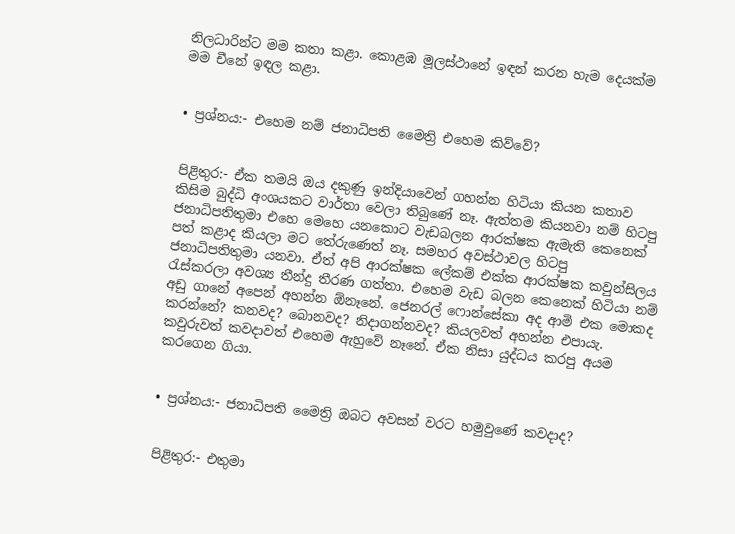නිලධාරින්ට මම කතා කළා. කොළඹ මූලස්ථානේ ඉඳන් කරන හැම දෙයක්ම මම චීනේ ඉඳල කළා.


• ප්‍රශ්නය:- එහෙම නම් ජනාධිපති මෛත්‍රි එහෙම කිව්වේ?


පිළිතුර:- ඒක තමයි ඔය දකුණු ඉන්දියාවෙන් ගහන්න හිටියා කියන කතාව කිසිම බුද්ධි අංශයකට වාර්තා වෙලා තිබුණේ නෑ. ඇත්තම කියනවා නම් හිටපු ජනාධිපතිතුමා එහෙ මෙහෙ යනකොට වැඩබලන ආරක්ෂක ඇමැති කෙනෙක් පත් කළාද කියලා මට තේරුණෙත් නෑ. සමහර අවස්ථාවල හිටපු ජනාධිපතිතුමා යනවා. ඒත් අපි ආරක්ෂක ලේකම් එක්ක ආරක්ෂක කවුන්සිලය රැස්කරලා අවශ්‍ය තීන්දු තීරණ ගත්තා. එහෙම වැඩ බලන කෙනෙක් හිටියා නම් අඩු ගානේ අපෙන් අහන්න ඕනෑනේ. ජෙනරල් ෆොන්සේකා අද ආමි එක මොකද කරන්නේ? කනවද? බොනවද? නිද‌ාගන්නවද? කියලවත් අහන්න එපායැ. කවුරුවත් කවද‌ාවත් එහෙම ඇහුවේ නෑනේ. ඒක නිසා යුද්ධය කරපු අයම කරගෙන ගියා.


• ප්‍රශ්නය:- ජනාධිපති මෛත්‍රි ඔබට අවසන් වරට හමුවුණේ කවද‌ාද?


පිළිතුර:- එතුමා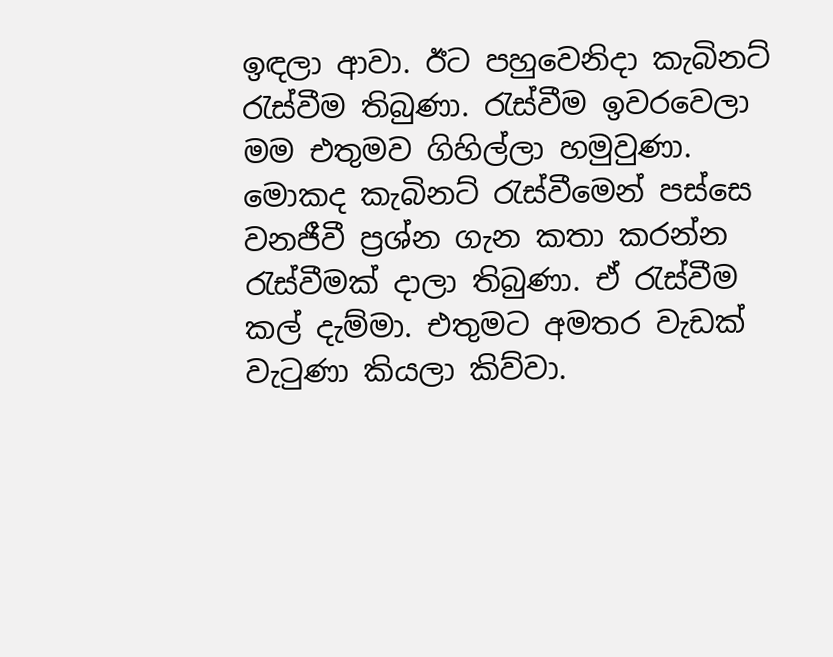ඉඳලා ආවා. ඊට පහුවෙනිද‌ා කැබිනට් රැස්වීම තිබුණා. රැස්වීම ඉවරවෙලා මම එතුමව ගිහිල්ලා හමුවුණා. මොකද කැබිනට් රැස්වීමෙන් පස්සෙ වනජීවී ප්‍රශ්න ගැන කතා කරන්න රැස්වීමක් ද‌ාලා තිබුණා. ඒ රැස්වීම කල් දැම්මා. එතුමට අමතර වැඩක් වැටුණා කියලා කිව්වා.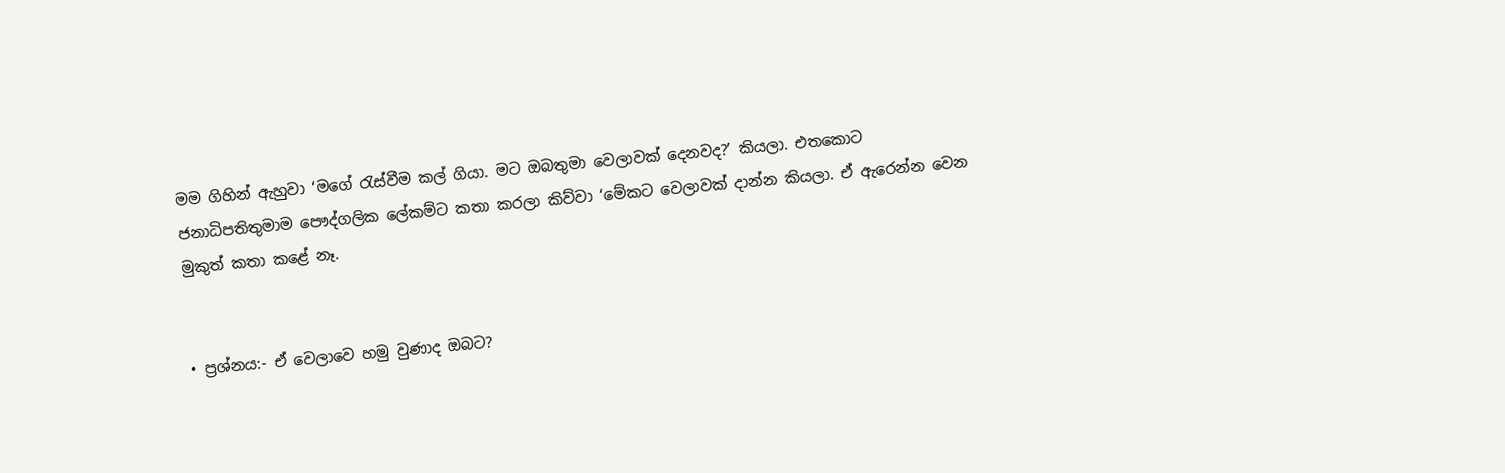මම ගිහින් ඇහුවා ‘මගේ රැස්වීම කල් ගියා. මට ඔබතුමා වෙලාවක් දෙනවද?’ කියලා. එතකොට ජනාධිපතිතුමාම පෞද්ගලික ලේකම්ට කතා කරලා කිව්වා ‘මේකට වෙලාවක් ‌ද‌ාන්න කියලා. ඒ ඇරෙන්න වෙන මුකුත් කතා කළේ නෑ.


• ප්‍රශ්නය:- ඒ වෙලාවෙ හමු වුණාද ඔබට?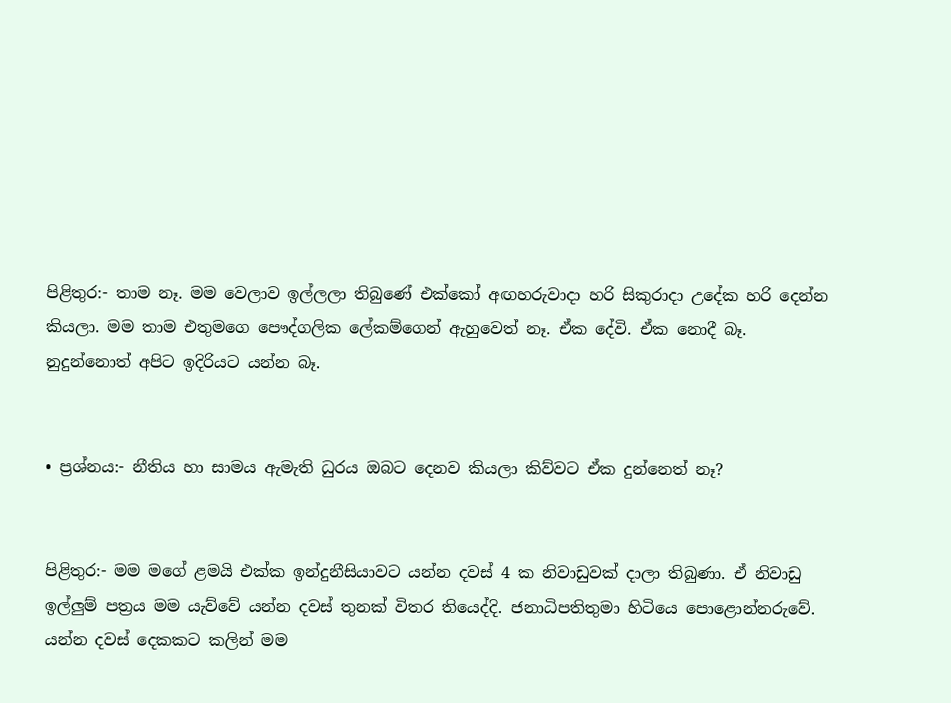පිළිතුර:- තාම නෑ. මම වෙලාව ඉල්ලලා තිබුණේ එක්කෝ අඟහරුවාද‌ා හරි සිකුරාද‌ා උදේක හරි දෙන්න කියලා. මම තාම එතුමගෙ පෞද්ගලික ලේකම්ගෙන් ඇහුවෙත් නෑ. ඒක දේවි. ඒක නොදී බෑ. නුදුන්නොත් අපිට ඉදිරියට යන්න බෑ.


• ප්‍රශ්නය:- නීතිය හා සාමය ඇමැති ධුරය ඔබට දෙනව කියලා කිව්වට ඒක දුන්නෙත් නෑ?


පිළිතුර:- මම මගේ ළමයි එක්ක ඉන්දුනීසියාවට යන්න දවස් 4 ක නිවාඩුවක් ද‌ාලා තිබුණා. ඒ නිවාඩු ඉල්ලුම් පත්‍රය මම යැව්වේ යන්න දවස් තුනක් විතර තියෙද්දි. ජනාධිපතිතුමා හිටියෙ පොළොන්නරුවේ. යන්න දවස් දෙකකට කලින් මම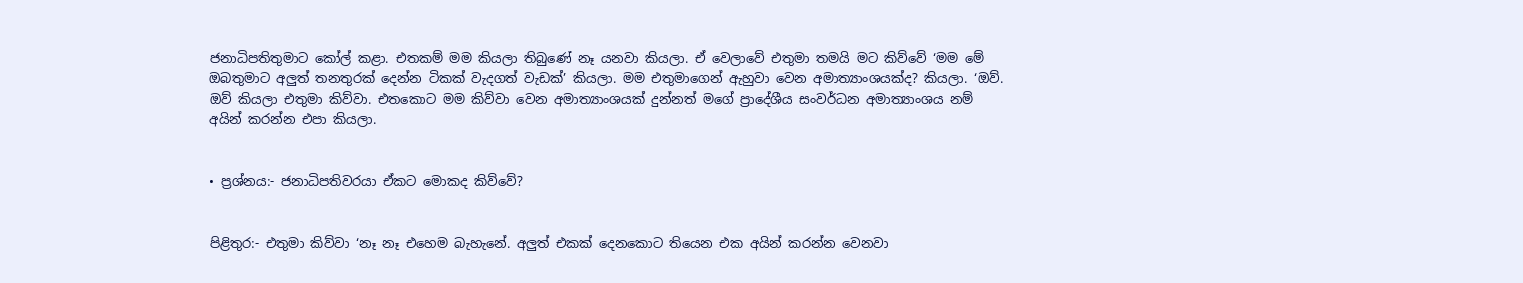ජනාධිපතිතුමාට කෝල් කළා. එතකම් මම කියලා තිබුණේ නෑ යනවා කියලා. ඒ වෙලාවේ එතුමා තමයි මට කිව්වේ ‘මම මේ ඔබතුමාට අලුත් තනතුරක් දෙන්න ටිකක් වැදගත් වැඩක්’ කියලා. මම එතුමාගෙන් ඇහුවා වෙන අමාත්‍යාංශයක්ද? කියලා. ‘ඔව්. ඔව් කියලා එතුමා කිව්වා. එතකොට මම කිව්වා වෙන අමාත්‍යාංශයක් දුන්නත් මගේ ප්‍රාදේශීය සංවර්ධන අමාත්‍යාංශය නම් අයින් කරන්න එපා කියලා.


• ප්‍රශ්නය:- ජනාධිපතිවරයා ඒකට මොකද කිව්වේ?


පිළිතුර:- එතුමා කිව්වා ‘නෑ නෑ එහෙම බැහැනේ. අලුත් එකක් දෙනකොට තියෙන එක අයින් කරන්න වෙනවා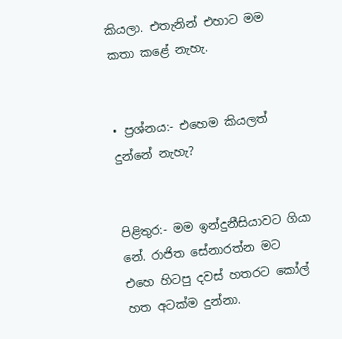කියලා. එතැනින් එහාට මම කතා කළේ නැහැ.


• ප්‍රශ්නය:- එහෙම කියලත් දුන්නේ නැහැ?


පිළිතුර:- මම ඉන්දුනීසියාවට ගියා නේ. රාජිත සේනාරත්න මට එහෙ හිටපු දවස් හතරට කෝල් හත අටක්ම දුන්නා.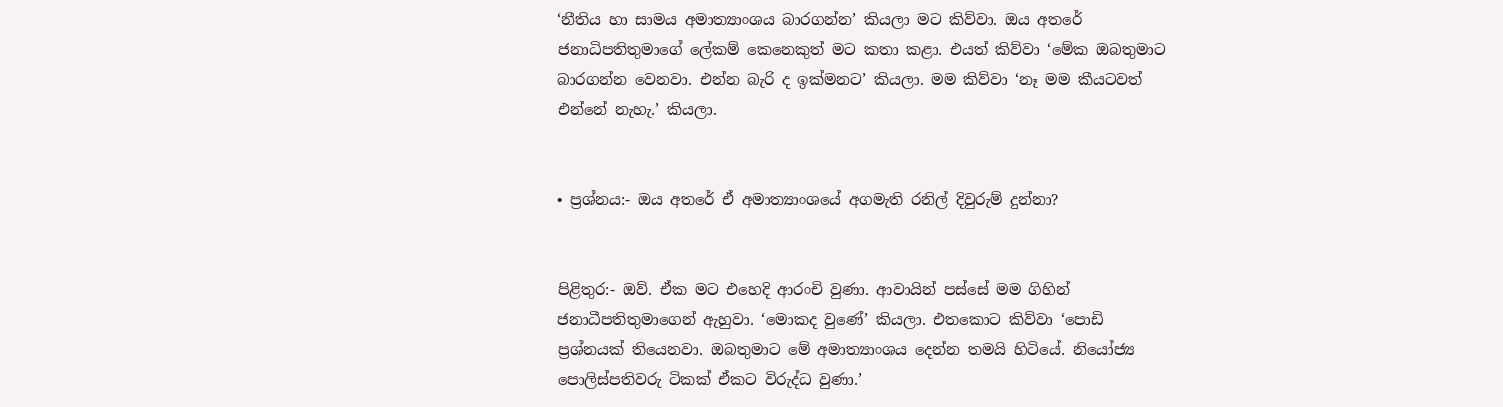‘නීතිය හා සාමය අමාත්‍යාංශය බාරගන්න’ කියලා මට කිව්වා. ඔය අතරේ ජනාධිපතිතුමාගේ ලේකම් කෙනෙකුත් මට කතා කළා. එයත් කිව්වා ‘මේක ඔබතුමාට බාරගන්න වෙනවා. එන්න බැරි ද ඉක්මනට’ කියලා. මම කිව්වා ‘නෑ මම කීයටවත් එන්නේ නැහැ.’ කියලා.


• ප්‍රශ්නය:- ඔය අතරේ ඒ අමාත්‍යාංශයේ අගමැති රනිල් දිවුරුම් දුන්නා?


පිළිතුර:- ඔව්. ඒක මට එහෙදි ආරංචි වුණා. ආවායින් පස්සේ මම ගිහින් ජනාධීපතිතුමාගෙන් ඇහුවා. ‘මොකද වුණේ’ කියලා. එතකොට කිව්වා ‘පොඩි ප්‍රශ්නයක් තියෙනවා. ඔබතුමාට මේ අමාත්‍යාංශය දෙන්න තමයි හිටියේ. නියෝජ්‍ය පොලිස්පතිවරු ටිකක් ඒකට විරුද්ධ වුණා.’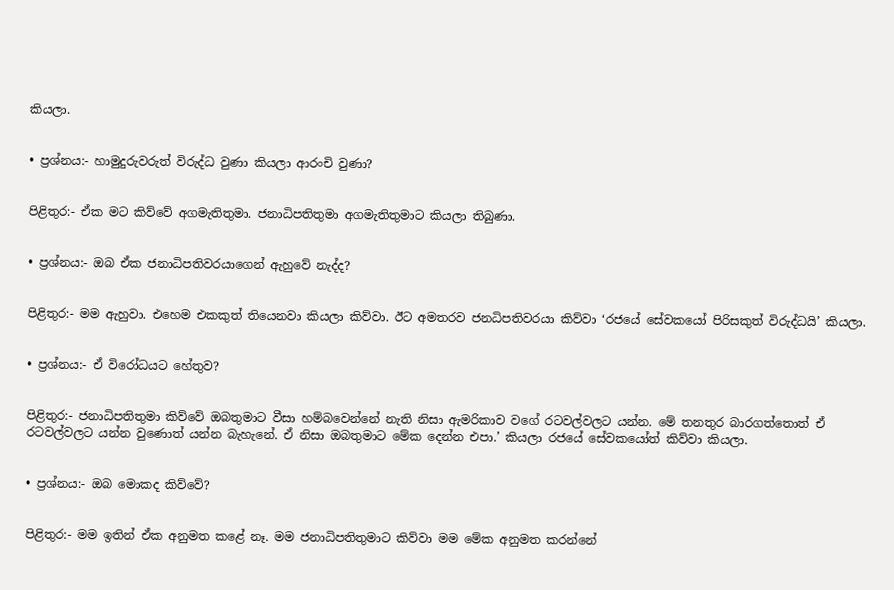කියලා.


• ප්‍රශ්නය:- හාමුදුරුවරුත් විරුද්ධ වුණා කියලා ආරංචි වුණා?


පිළිතුර:- ඒක මට කිව්වේ අගමැතිතුමා. ජනාධිපතිතුමා අගමැතිතුමාට කියලා තිබුණා.


• ප්‍රශ්නය:- ඔබ ඒක ජනාධිපතිවරයාගෙන් ඇහුවේ නැද්ද?


පිළිතුර:- මම ඇහුවා. එහෙම එකකුත් තියෙනවා කියලා කිව්වා. ඊට අමතරව ජනධිපතිවරයා කිව්වා ‘රජයේ සේවකයෝ පිරිසකුත් විරුද්ධයි’ කියලා.


• ප්‍රශ්නය:- ඒ විරෝධයට හේතුව?


පිළිතුර:- ජනාධිපතිතුමා කිව්වේ ඔබතුමාට වීසා හම්බවෙන්නේ නැති නිසා ඇමරිකාව වගේ රටවල්වලට යන්න. මේ තනතුර බාරගත්තොත් ඒ රටවල්වලට යන්න වුණොත් යන්න බැහැනේ. ඒ නිසා ඔබතුමාට මේක දෙන්න එපා.’ කියලා රජයේ සේවකයෝත් කිව්වා කියලා.


• ප්‍රශ්නය:- ඔබ මොකද කිව්වේ?


පිළිතුර:- මම ඉතින් ඒක අනුමත කළේ නෑ. මම ජනාධිපතිතුමාට කිව්වා මම මේක අනුමත කරන්නේ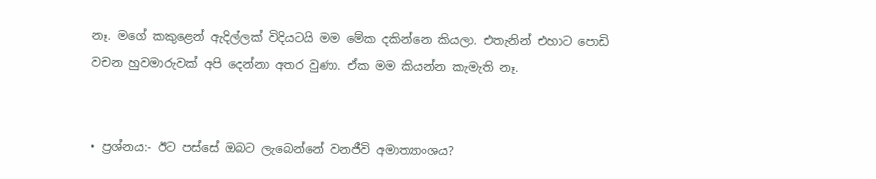නෑ. මගේ කකුළෙන් ඇදිල්ලක් විදියටයි මම මේක දකින්නෙ කියලා. එතැනින් එහාට පොඩි වචන හුවමාරුවක් අපි දෙන්නා අතර වුණා. ඒක මම කියන්න කැමැති නෑ.


• ප්‍රශ්නය:- ඊට පස්සේ ඔබට ලැබෙන්නේ වනජීවි අමාත්‍යාංශය?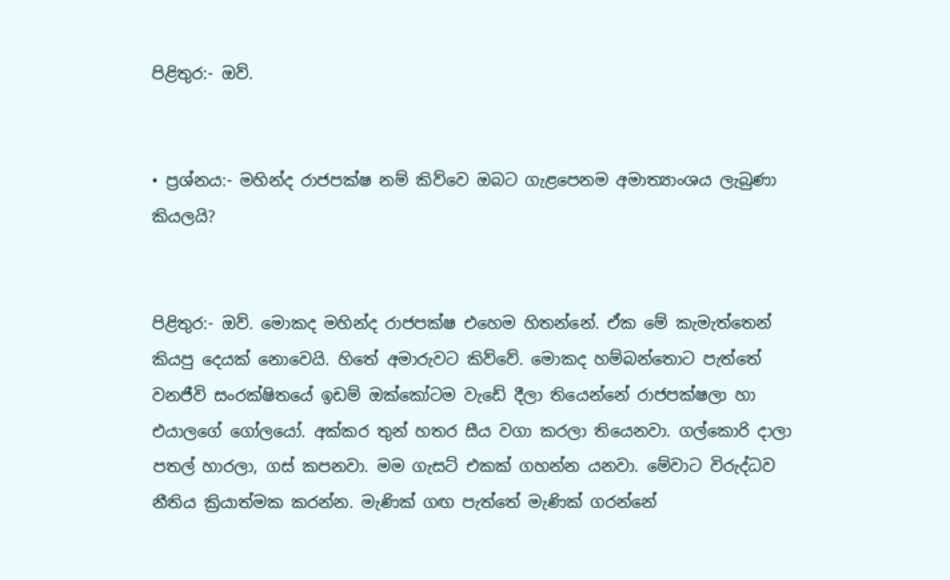පිළිතුර:- ඔව්.


• ප්‍රශ්නය:- මහින්ද රාජපක්ෂ නම් කිව්වෙ ඔබට ගැළපෙනම අමාත්‍යාංශය ලැබුණා කියලයි?


පිළිතුර:- ඔව්. මොකද මහින්ද රාජපක්ෂ එහෙම හිතන්නේ. ඒක මේ කැමැත්තෙන් කියපු දෙයක් නොවෙයි. හිතේ අමාරුවට කිව්වේ. මොකද හම්බන්තොට පැත්තේ වනජීවි සංරක්ෂිතයේ ඉඩම් ඔක්කෝටම වැඩේ දීලා තියෙන්නේ රාජපක්ෂලා හා එයාලගේ ගෝලයෝ. අක්කර තුන් හතර සීය වගා කරලා තියෙනවා. ගල්කොරි ද‌ාලා පතල් හාරලා, ගස් කපනවා. මම ගැසට් එකක් ගහන්න යනවා. මේවාට විරුද්ධව නීතිය ක්‍රියාත්මක කරන්න. මැණික් ගඟ පැත්තේ මැණික් ගරන්නේ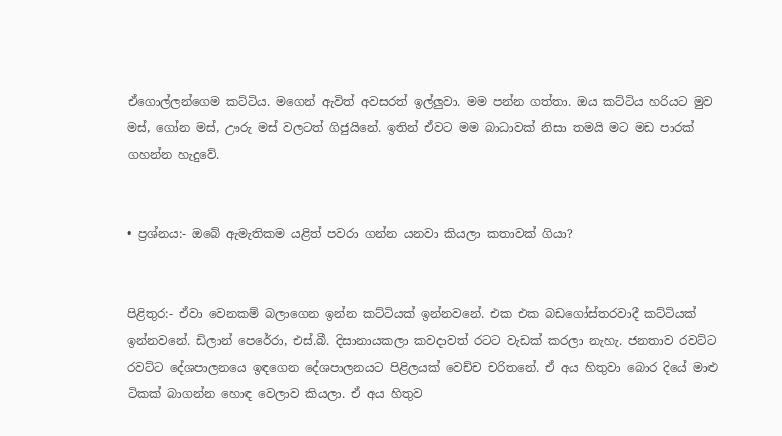ඒගොල්ලන්ගෙම කට්ටිය. මගෙන් ඇවිත් අවසරත් ඉල්ලුවා. මම පන්න ගත්තා. ඔය කට්ටිය හරියට මුව මස්, ගෝන මස්, ඌරු මස් වලටත් ගිජුයිනේ. ඉතින් ඒවට මම බාධාවක් නිසා තමයි මට මඩ පාරක් ගහන්න හැදුවේ.


• ප්‍රශ්නය:- ඔබේ ඇමැතිකම යළිත් පවරා ගන්න යනවා කියලා කතාවක් ගියා?


පිළිතුර:- ඒවා වෙනකම් බලාගෙන ඉන්න කට්ටියක් ඉන්නවනේ. එක එක බඩගෝස්තරවාදී කට්ටියක් ඉන්නවනේ. ඩිලාන් පෙරේරා, එස්.බී. දිසානායකලා කවද‌ාවත් රටට වැඩක් කරලා නැහැ. ජනතාව රවට්ට රවට්ට දේශපාලනයෙ ඉඳගෙන දේශපාලනයට පිළිලයක් වෙච්ච චරිතනේ. ඒ අය හිතුවා බොර දියේ මාළු ටිකක් බාගන්න හොඳ වෙලාව කියලා. ඒ අය හිතුව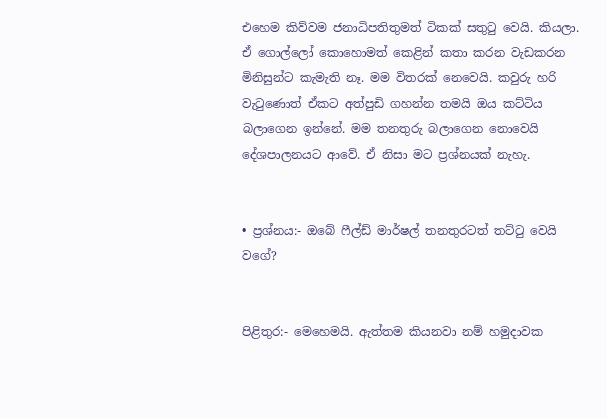එහෙම කිව්වම ජනාධිපතිතුමත් ටිකක් සතුටු වෙයි. කියලා. ඒ ගොල්ලෝ කොහොමත් කෙළින් කතා කරන වැඩකරන මිනිසුන්ට කැමැති නෑ. මම විතරක් නෙවෙයි. කවුරු හරි වැටුණොත් ඒකට අත්පුඩි ගහන්න තමයි ඔය කට්ටිය බලාගෙන ඉන්නේ. මම තනතුරු බලාගෙන නොවෙයි දේශපාලනයට ආවේ. ඒ නිසා මට ප්‍රශ්නයක් නැහැ.


• ප්‍රශ්නය:- ඔබේ ෆීල්ඩ් මාර්ෂල් තනතුරටත් තට්ටු වෙයි වගේ?


පිළිතුර:- මෙහෙමයි. ඇත්තම කියනවා නම් හමුද‌ාවක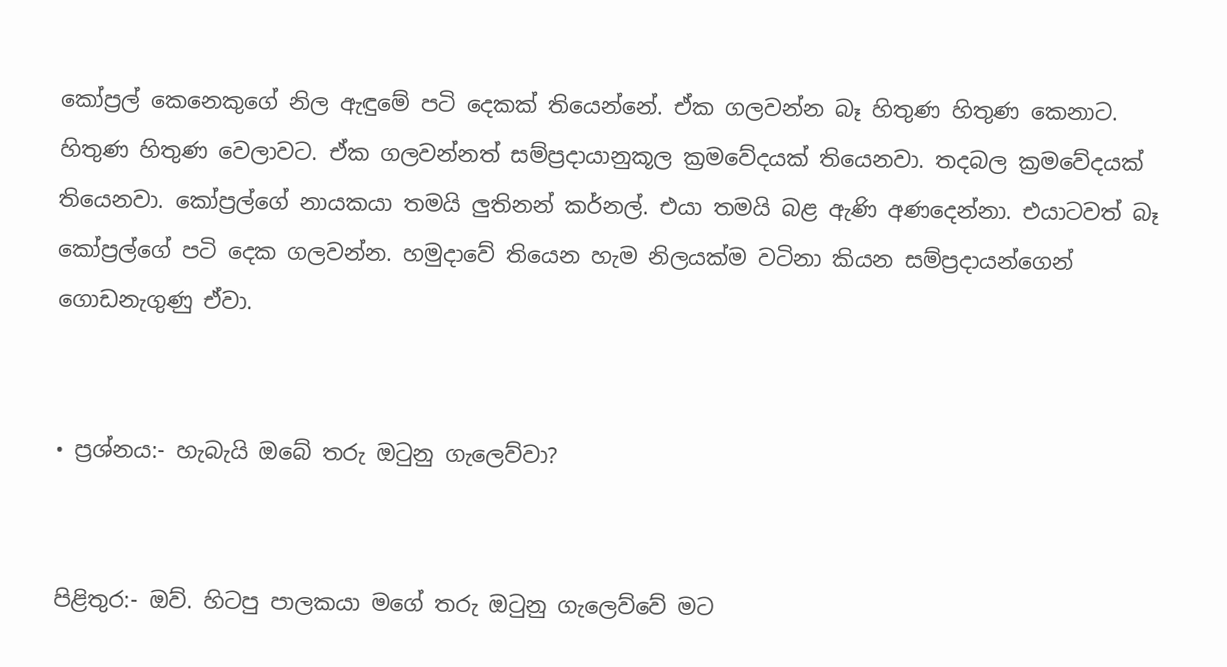කෝප්‍රල් කෙනෙකුගේ නිල ඇඳුමේ පටි දෙකක් තියෙන්නේ. ඒක ගලවන්න බෑ හිතුණ හිතුණ කෙනාට. හිතුණ හිතුණ වෙලාවට. ඒක ගලවන්නත් සම්ප්‍රද‌ායානුකූල ක්‍රමවේදයක් තියෙනවා. තදබල ක්‍රමවේදයක් තියෙනවා. කෝප්‍රල්ගේ නායකයා තමයි ලුතිනන් කර්නල්. එයා තමයි බළ ඇණි අණදෙන්නා. එයාටවත් බෑ කෝප්‍රල්ගේ පටි දෙක ගලවන්න. හමුද‌ාවේ තියෙන හැම නිලයක්ම වටිනා කියන සම්ප්‍රද‌ායන්ගෙන් ගොඩනැගුණු ඒවා.


• ප්‍රශ්නය:- හැබැයි ඔබේ තරු ඔටුනු ගැලෙව්වා?


පිළිතුර:- ඔව්. හිටපු පාලකයා මගේ තරු ඔටුනු ගැලෙව්වේ මට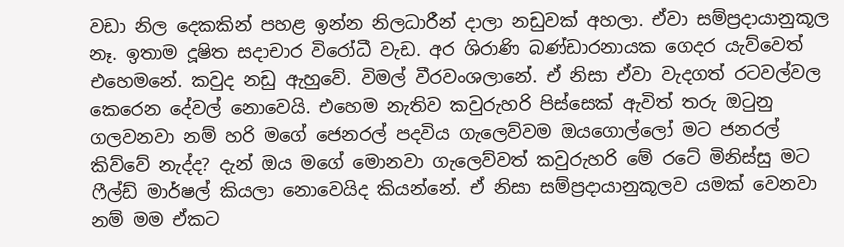වඩා නිල දෙකකින් පහළ ඉන්න නිලධාරීන් ද‌ාලා නඩුවක් අහලා. ඒවා සම්ප්‍රද‌ායානුකූල නෑ. ඉතාම දූෂිත සද‌ාචාර විරෝධී වැඩ. අර ශිරාණි බණ්ඩාරනායක ගෙදර යැව්වෙත් එහෙමනේ. කවුද නඩු ඇහුවේ. විමල් වීරවංශලානේ. ඒ නිසා ඒවා වැදගත් රටවල්වල කෙරෙන දේවල් නොවෙයි. එහෙම නැතිව කවුරුහරි පිස්සෙක් ඇවිත් තරු ඔටුනු ගලවනවා නම් හරි මගේ ජෙනරල් පදවිය ගැලෙව්වම ඔයගොල්ලෝ මට ජනරල් කිව්වේ නැද්ද? දැන් ඔය මගේ මොනවා ගැලෙව්වත් කවුරුහරි මේ රටේ මිනිස්සු මට ෆීල්ඩ් මාර්ෂල් කියලා නොවෙයිද කියන්නේ. ඒ නිසා සම්ප්‍රද‌ායානුකූලව යමක් වෙනවා නම් මම ඒකට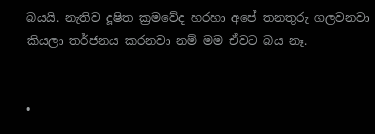බයයි. නැතිව දූෂිත ක්‍රමවේද හරහා අපේ තනතුරු ගලවනවා කියලා තර්ජනය කරනවා නම් මම ඒවට බය නෑ.


•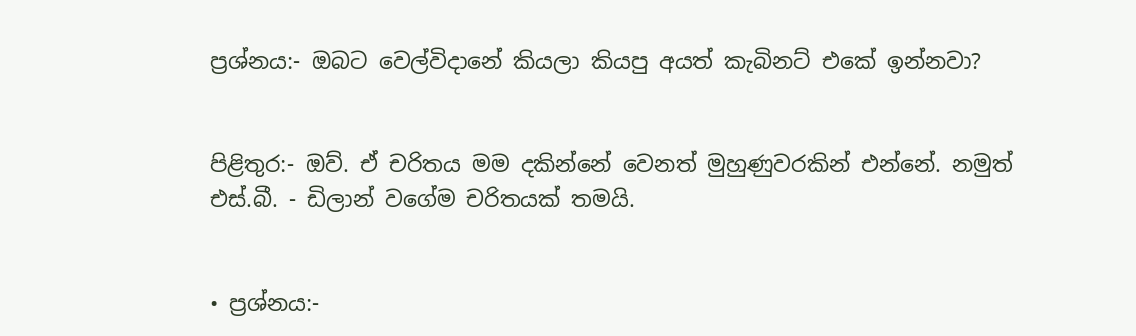ප්‍රශ්නය:- ඔබට වෙල්විද‌ානේ කියලා කියපු අයත් කැබිනට් එකේ ඉන්නවා?


පිළිතුර:- ඔව්. ඒ චරිතය මම දකින්නේ වෙනත් මුහුණුවරකින් එන්නේ. නමුත් එස්.බී. - ඩිලාන් වගේම චරිතයක් තමයි.


• ප්‍රශ්නය:-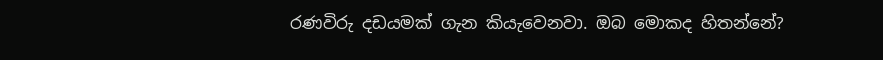රණවිරු දඩයමක් ගැන කියැවෙනවා. ඔබ මොකද හිතන්නේ?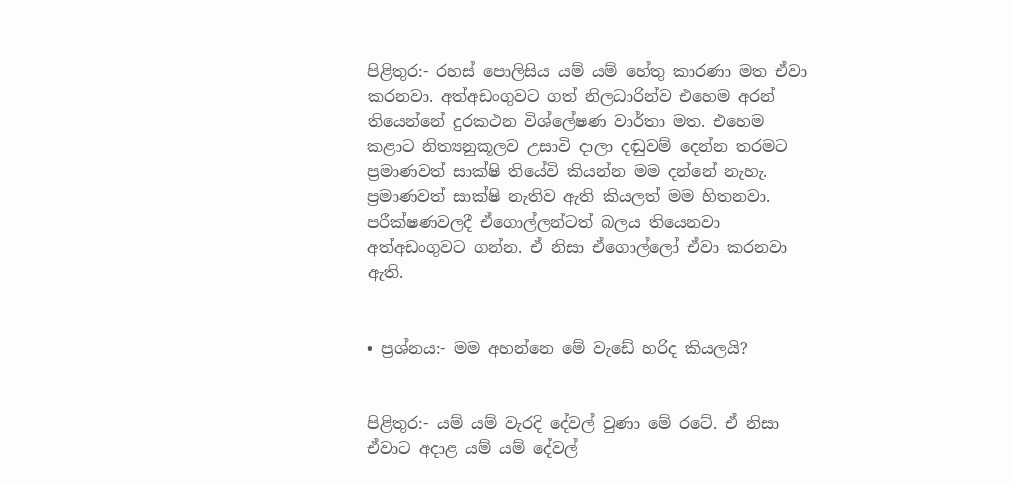පිළිතුර:- රහස් පොලිසිය යම් යම් හේතු කාරණා මත ඒවා කරනවා. අත්අඩංගුවට ගත් නිලධාරින්ව එහෙම අරන් තියෙන්නේ දුරකථන විශ්ලේෂණ වාර්තා මත. එහෙම කළාට නිත්‍යනුකූලව උසාවි ද‌ාලා දඬුවම් දෙන්න තරමට ප්‍රමාණවත් සාක්ෂි තියේවි කියන්න මම දන්නේ නැහැ. ප්‍රමාණවත් සාක්ෂි නැතිව ඇති කියලත් මම හිතනවා. පරීක්ෂණවලදී ඒගොල්ලන්ටත් බලය තියෙනවා අත්අඩංගුවට ගන්න. ඒ නිසා ඒගොල්ලෝ ඒවා කරනවා ඇති.


• ප්‍රශ්නය:- මම අහන්නෙ මේ වැඩේ හරිද කියලයි?


පිළිතුර:- යම් යම් වැරදි දේවල් වුණා මේ රටේ. ඒ නිසා ඒවාට අද‌ාළ යම් යම් දේවල්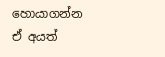හොයාගන්න ඒ අයත්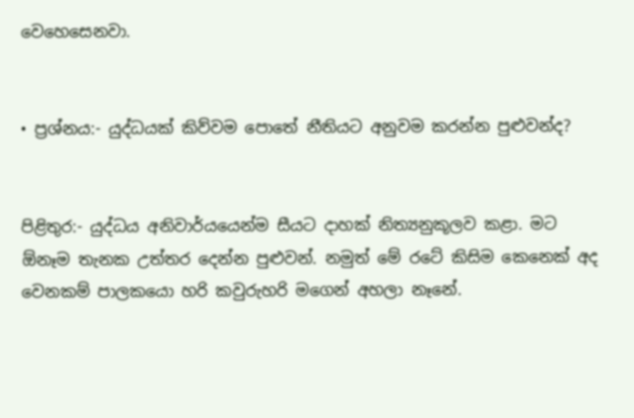වෙහෙසෙනවා.


• ප්‍රශ්නය:- යුද්ධයක් කිව්වම පොතේ නීතියට අනුවම කරන්න පුළුවන්ද?


පිළිතුර:- යුද්ධය අනිවාර්යයෙන්ම සීයට ද‌ාහක් නිත්‍යනුකූලව කළා. මට ඕනෑම තැනක උත්තර දෙන්න පුළුවන්. නමුත් මේ රටේ කිසිම කෙනෙක් අද වෙනකම් පාලකයො හරි කවුරුහරි මගෙන් අහලා නෑනේ.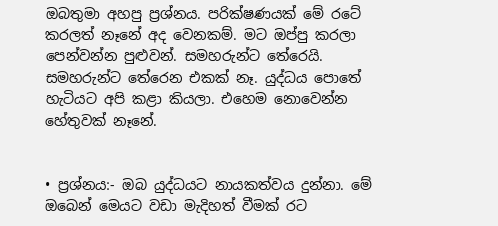ඔබතුමා අහපු ප්‍රශ්නය. පරික්ෂණයක් මේ රටේ කරලත් නෑනේ අද වෙනකම්. මට ඔප්පු කරලා පෙන්වන්න පුළුවන්. සමහරුන්ට තේරෙයි. සමහරුන්ට තේරෙන එකක් නෑ. යුද්ධය පොතේ හැටියට අපි කළා කියලා. එහෙම නොවෙන්න හේතුවක් නෑනේ.


• ප්‍රශ්නය:- ඔබ යුද්ධයට නායකත්වය දුන්නා. මේ ඔබෙන් මෙයට වඩා මැදිහත් වීමක් රට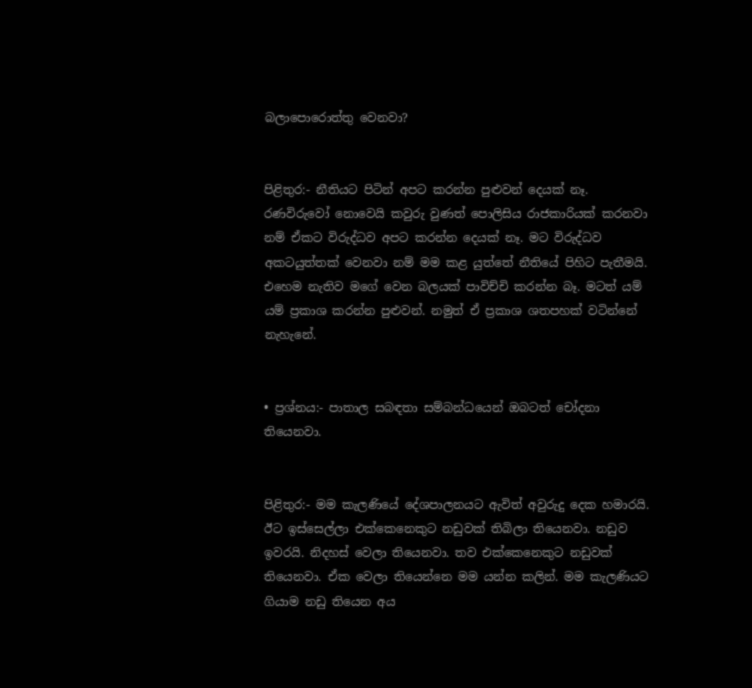බලාපොරොත්තු වෙනවා?


පිළිතුර:- නීතියට පිටින් අපට කරන්න පුළුවන් දෙයක් නෑ. රණවිරුවෝ නොවෙයි කවුරු වුණත් පොලිසිය රාජකාරියක් කරනවා නම් ඒකට විරුද්ධව අපට කරන්න දෙයක් නෑ. මට විරුද්ධව අකටයුත්තක් වෙනවා නම් මම කළ යුත්තේ නීතියේ පිහිට පැතීමයි. එහෙම නැතිව මගේ වෙන බලයක් පාවිච්චි කරන්න බෑ. මටත් යම් යම් ප්‍රකාශ කරන්න පුළුවන්. නමුත් ඒ ප්‍රකාශ ශතපහක් වටින්නේ නැහැනේ.


• ප්‍රශ්නය:- පාතාල සබඳතා සම්බන්ධයෙන් ඔබටත් චෝදනා තියෙනවා.


පිළිතුර:- මම කැලණියේ දේශපාලනයට ඇවිත් අවුරුදු දෙක හමාරයි. ඊට ඉස්සෙල්ලා එක්කෙනෙකුට නඩුවක් තිබිලා තියෙනවා. නඩුව ඉවරයි. නිදහස් වෙලා තියෙනවා. තව එක්කෙනෙකුට නඩුවක් තියෙනවා. ඒක වෙලා තියෙන්නෙ මම යන්න කලින්. මම කැලණියට ගියාම නඩු තියෙන අය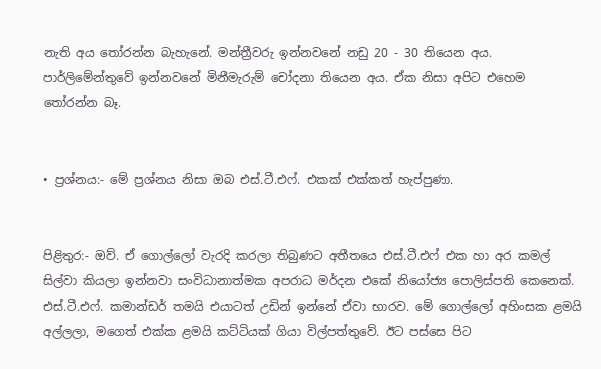නැති අය තෝරන්න බැහැනේ. මන්ත්‍රීවරු ඉන්නවනේ නඩු 20 - 30 තියෙන අය. පාර්ලිමේන්තුවේ ඉන්නවනේ මිනීමැරුම් චෝදනා තියෙන අය. ඒක නිසා අපිට එහෙම තෝරන්න බෑ.


• ප්‍රශ්නය:- මේ ප්‍රශ්නය නිසා ඔබ එස්.ටී.එෆ්. එකක් එක්කත් හැප්පුණා.


පිළිතුර:- ඔව්. ඒ ගොල්ලෝ වැරදි කරලා තිබුණට අතීතයෙ එස්.ටී.එෆ් එක හා අර කමල් සිල්වා කියලා ඉන්නවා සංවිධානාත්මක අපරාධ මර්දන එකේ නියෝජ්‍ය පොලිස්පති කෙනෙක්. එස්.ටී.එෆ්. කමාන්ඩර් තමයි එයාටත් උඩින් ඉන්නේ ඒවා භාරව. මේ ගොල්ලෝ අහිංසක ළමයි අල්ලලා, මගෙත් එක්ක ළමයි කට්ටියක් ගියා විල්පත්තුවේ. ඊට පස්සෙ පිට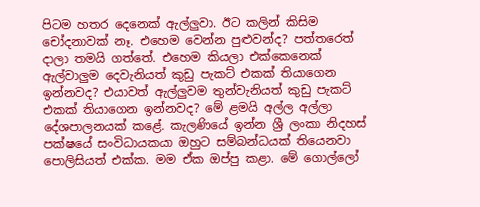පිටම හතර දෙනෙක් ඇල්ලුවා. ඊට කලින් කිසිම චෝදනාවක් නෑ. එහෙම වෙන්න පුළුවන්ද? පත්තරෙත් ද‌ාලා තමයි ගත්තේ. එහෙම කියලා එක්කෙනෙක් ඇල්වාලුම දෙවැනියත් කුඩු පැකට් එකක් තියාගෙන ඉන්නවද? එයාවත් ඇල්ලුවම තුන්වැනියත් කුඩු පැකට් එකක් තියාගෙන ඉන්නවද? මේ ළමයි අල්ල අල්ලා දේශපාලනයක් කළේ. කැලණියේ ඉන්න ශ්‍රී ලංකා නිදහස් පක්ෂයේ සංවිධායකයා ඔහුට සම්බන්ධයක් තියෙනවා පොලිසියත් එක්ක. මම ඒක ඔප්පු කළා. මේ ගොල්ලෝ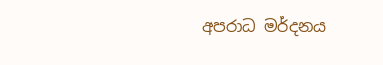අපරාධ මර්දනය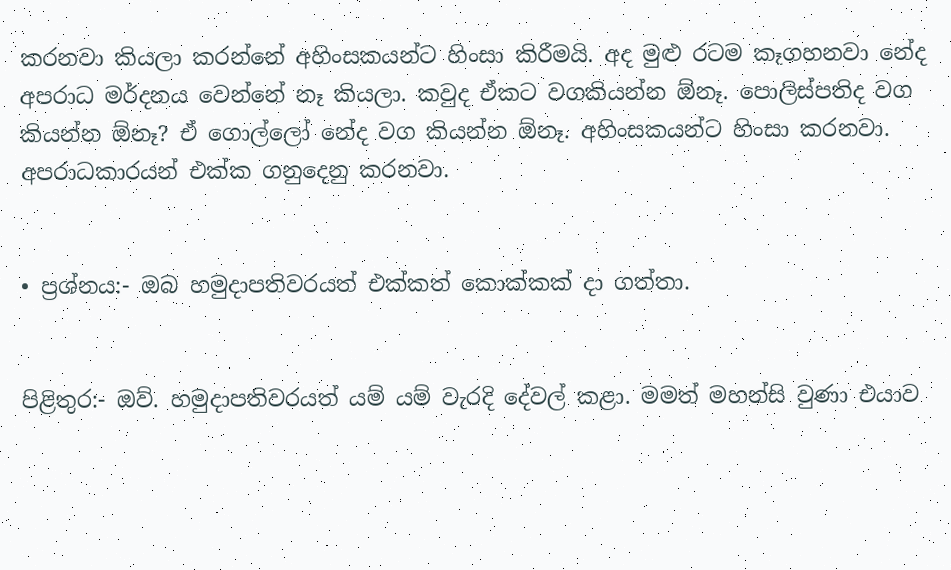කරනවා කියලා කරන්නේ අහිංසකයන්ට හිංසා කිරීමයි. අද මුළු රටම කෑගහනවා නේද අපරාධ මර්දනය වෙන්නේ නෑ කියලා. කවුද ඒකට වගකියන්න ඕනෑ. පොලිස්පතිද වග කියන්න ඕනෑ? ඒ ගොල්ලෝ නේද වග කියන්න ඕනෑ. අහිංසකයන්ට හිංසා කරනවා. අපරාධකාරයන් එක්ක ගනුදෙනු කරනවා.


• ප්‍රශ්නය:- ඔබ හමුද‌ාපතිවරයත් එක්කත් කොක්කක් ද‌ා ගත්තා.


පිළිතුර:- ඔව්. හමුද‌ාපතිවරයත් යම් යම් වැරදි දේවල් කළා. මමත් මහන්සි වුණා එයාව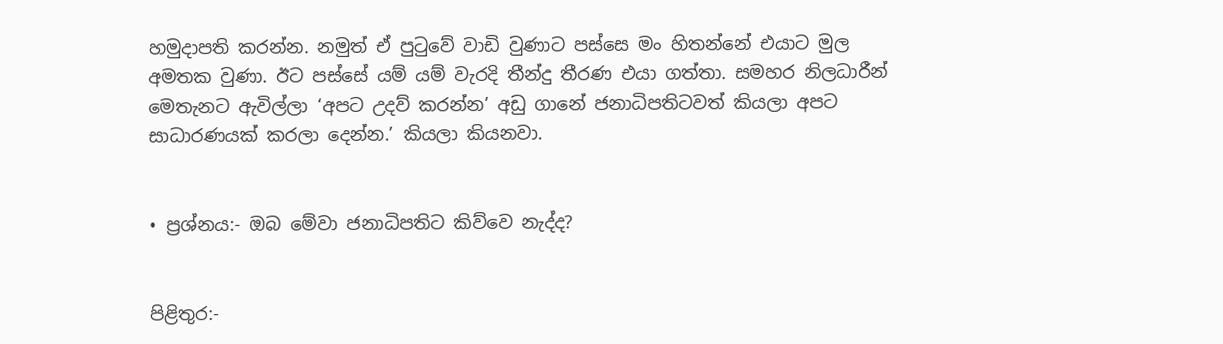හමුද‌ාපති කරන්න. නමුත් ඒ පුටුවේ වාඩි වුණාට පස්සෙ මං හිතන්නේ එයාට මුල අමතක වුණා. ඊට පස්සේ යම් යම් වැරදි තීන්දු තීරණ එයා ගත්තා. සමහර නිලධාරීන් මෙතැනට ඇවිල්ලා ‘අපට උදව් කරන්න’ අඩු ගානේ ජනාධිපතිටවත් කියලා අපට සාධාරණයක් කරලා දෙන්න.’ කියලා කියනවා.


• ප්‍රශ්නය:- ඔබ මේවා ජනාධිපතිට කිව්වෙ නැද්ද?


පිළිතුර:-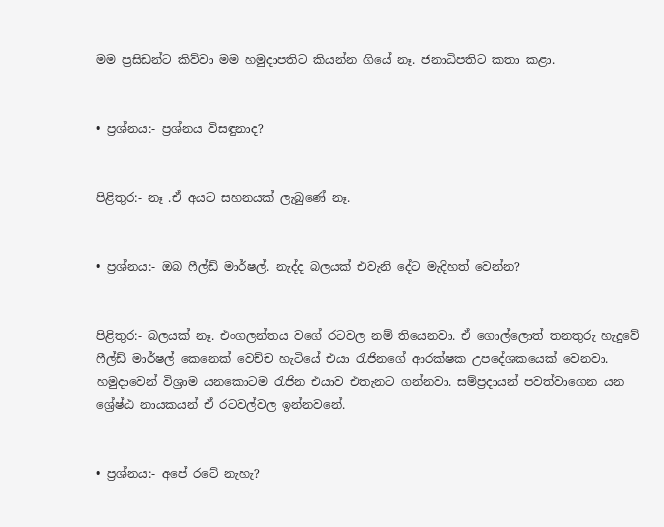මම ප්‍රසිඩන්ට කිව්වා මම හමුද‌ාපතිට කියන්න ගියේ නෑ. ජනාධිපතිට කතා කළා.


• ප්‍රශ්නය:- ප්‍රශ්නය විසඳුනාද?


පිළිතුර:- නෑ .ඒ අයට සහනයක් ලැබුණේ නෑ.


• ප්‍රශ්නය:- ඔබ ෆීල්ඩ් මාර්ෂල්. නැද්ද බලයක් එවැනි දේට මැදිහත් වෙන්න?


පිළිතුර:- බලයක් නෑ. එංගලන්තය වගේ රටවල නම් තියෙනවා. ඒ ගොල්ලොත් තනතුරු හැදුවේ ෆීල්ඩ් මාර්ෂල් කෙනෙක් වෙච්ච හැටියේ එයා රැජිනගේ ආරක්ෂක උපදේශකයෙක් වෙනවා. හමුදාවෙන් විශ්‍රාම යනකොටම රැජින එයාව එතැනට ගන්නවා. සම්ප්‍රද‌ායන් පවත්වාගෙන යන ශ්‍රේෂ්ඨ නායකයන් ඒ රටවල්වල ඉන්නවනේ.


• ප්‍රශ්නය:- අපේ රටේ නැහැ?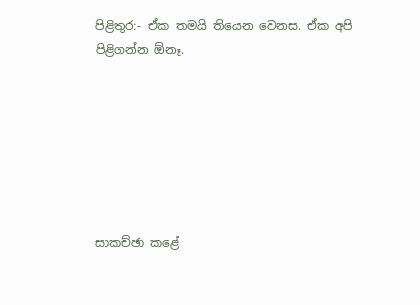පිළිතුර:- ඒක තමයි තියෙන වෙනස. ඒක අපි පිළිගන්න ඕනෑ.







සාකච්ඡා කළේ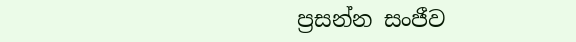ප්‍රසන්න සංජීව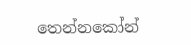තෙන්නකෝන්